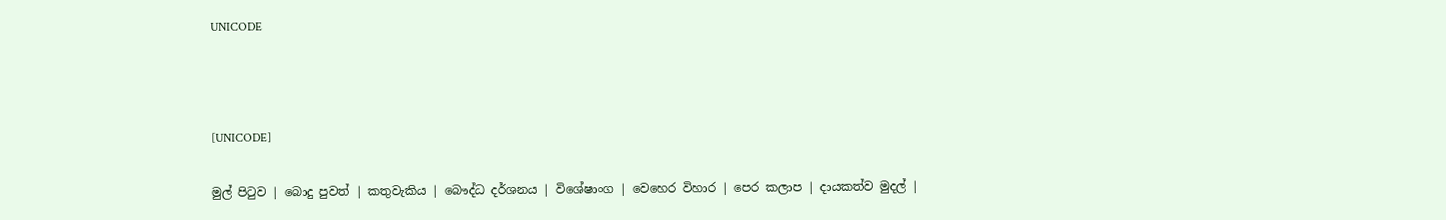UNICODE



[UNICODE]

මුල් පිටුව | බොදු පුවත් | කතුවැකිය | බෞද්ධ දර්ශනය | විශේෂාංග | වෙහෙර විහාර | පෙර කලාප | දායකත්ව මුදල් |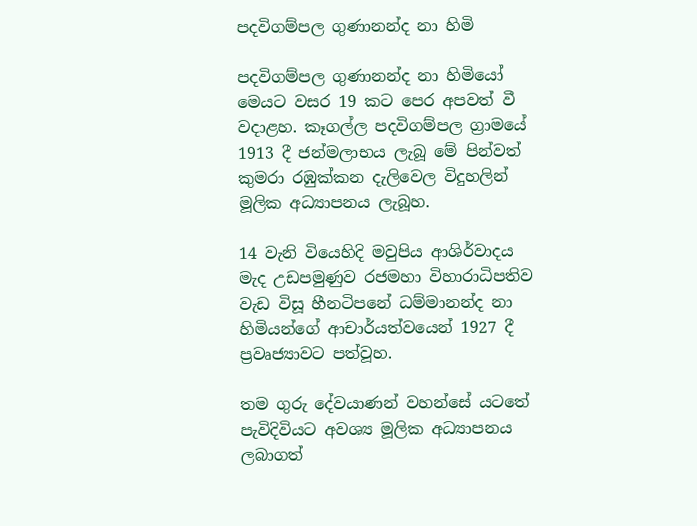පදවිගම්පල ගුණානන්ද නා හිමි

පදවිගම්පල ගුණානන්ද නා හිමියෝ මෙයට වසර 19 කට පෙර අපවත් වී වදාළහ. කෑගල්ල පදවිගම්පල ග්‍රාමයේ 1913 දී ජන්මලාභය ලැබූ මේ පින්වත් කුමරා රඹුක්කන දැලිවෙල විදුහලින් මූලික අධ්‍යාපනය ලැබූහ.

14 වැනි වියෙහිදි මවුපිය ආශිර්වාදය මැද උඩපමුණුව රජමහා විහාරාධිපතිව වැඩ විසූ හීනටිපනේ ධම්මානන්ද නා හිමියන්ගේ ආචාර්යත්වයෙන් 1927 දී ප්‍රවෘජ්‍යාවට පත්වූහ.

තම ගුරු දේවයාණන් වහන්සේ යටතේ පැවිදිවියට අවශ්‍ය මූලික අධ්‍යාපනය ලබාගත්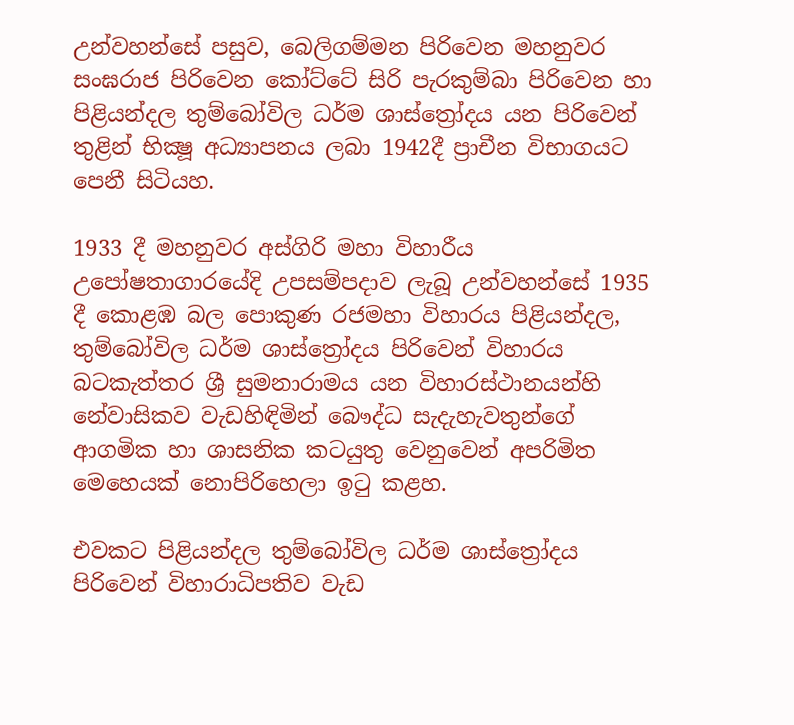උන්වහන්සේ පසුව, බෙලිගම්මන පිරිවෙන මහනුවර සංඝරාජ පිරිවෙන කෝට්ටේ සිරි පැරකුම්බා පිරිවෙන හා පිළියන්දල තුම්බෝවිල ධර්ම ශාස්ත්‍රෝදය යන පිරිවෙන් තුළින් භික්‍ෂූ අධ්‍යාපනය ලබා 1942දී ප්‍රාචීන විභාගයට පෙනී සිටියහ.

1933 දී මහනුවර අස්ගිරි මහා විහාරීය උපෝෂතාගාරයේදි උපසම්පදාව ලැබූ උන්වහන්සේ 1935 දී කොළඹ බල පොකුණ රජමහා විහාරය පිළියන්දල, තුම්බෝවිල ධර්ම ශාස්ත්‍රෝදය පිරිවෙන් විහාරය බටකැත්තර ශ්‍රී සුමනාරාමය යන විහාරස්ථානයන්හි නේවාසිකව වැඩහිඳිමින් බෞද්ධ සැදැහැවතුන්ගේ ආගමික හා ශාසනික කටයුතු වෙනුවෙන් අපරිමිත මෙහෙයක් නොපිරිහෙලා ඉටු කළහ.

එවකට පිළියන්දල තුම්බෝවිල ධර්ම ශාස්ත්‍රෝදය පිරිවෙන් විහාරාධිපතිව වැඩ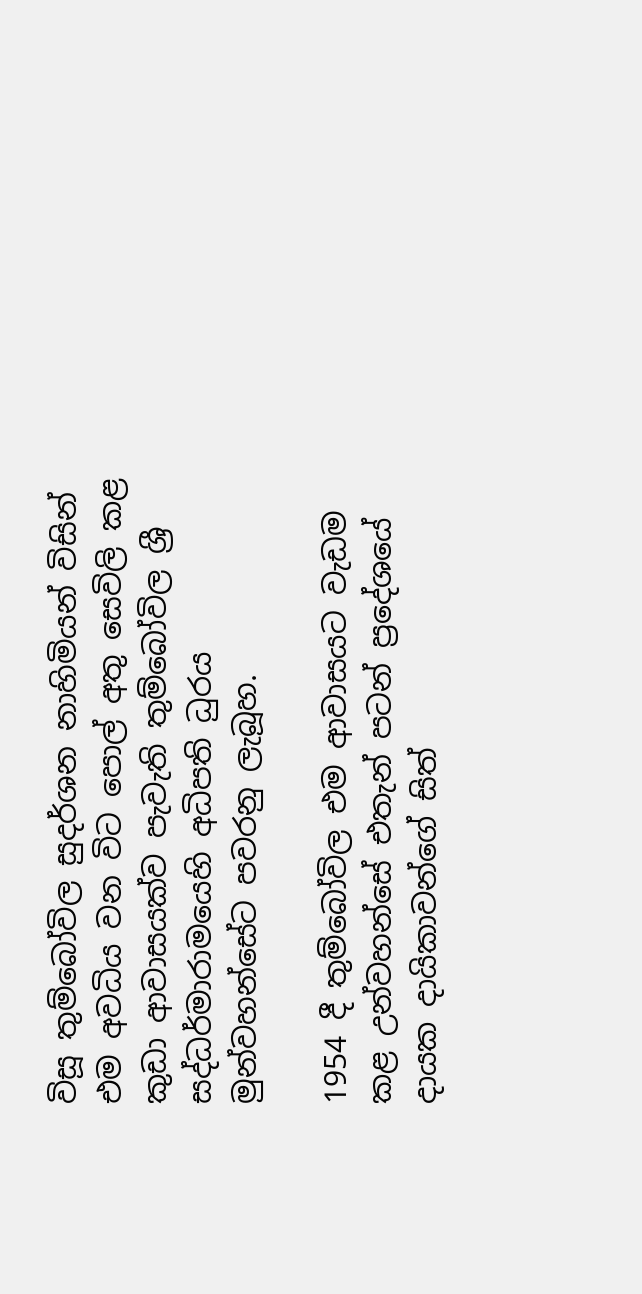විසූ තුම්බෝවිල සුදර්ශන නාහිමියන් විසින් එම අවධිය වන විට පොල් අතු සෙවිලි කළ කුඩා ආවාසයක්ව පැවැති තුම්බෝවිල ශ්‍රී සද්ධර්මාරාමයෙහි අධිපති ධුරය මුන්වහන්සේට පවරනු ලැබූහ.

1954 දී තුම්බෝවිල එම ආවාසයට වැඩම කළ උන්වහන්සේ එතැන් පටන් ප්‍රදේශයේ දායක දායිකාවන්ගේ සිත්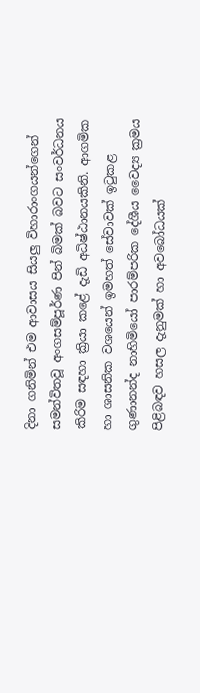දිනා ගනිමින් එම ආවාසය සියලු විහාරාංගයන්ගෙන් සමන්විතවූ අංගසම්පූර්ණ පින් බිමක් බවට සංවර්ධනය කිරිම සඳහා ක්‍රියා කළේ දැඩි අධිෂ්ඨානයකිනි. ආගමික හා ශාසනික වශයෙන් ඉමහත් සේවාවක් ඉටුකළ ගුණානන්ද නාහිමියෝ පාරම්පරික දේශීය වෛද්‍ය ක්‍රමය පිළිබඳව හසල දැනුමක් හා අවබෝධයක්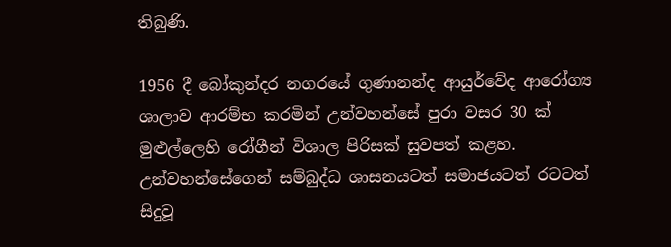තිබුණි.

1956 දී බෝකුන්දර නගරයේ ගුණානන්ද ආයුර්වේද ආරෝග්‍ය ශාලාව ආරම්භ කරමින් උන්වහන්සේ පුරා වසර 30 ක් මුළුල්ලෙහි රෝගීන් විශාල පිරිසක් සුවපත් කළහ. උන්වහන්සේගෙන් සම්බුද්ධ ශාසනයටත් සමාජයටත් රටටත් සිදුවූ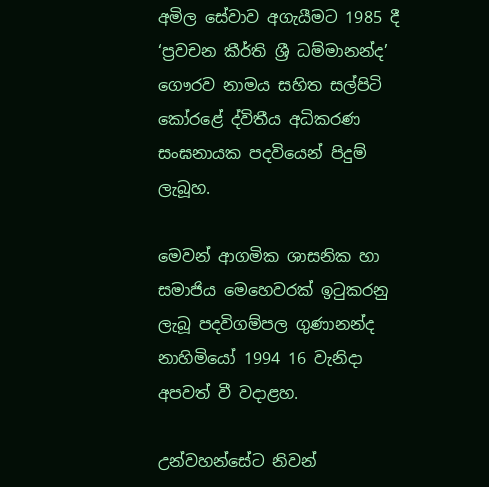අමිල සේවාව අගැයීමට 1985 දී ‘ප්‍රවචන කීර්ති ශ්‍රී ධම්මානන්ද’ ගෞරව නාමය සහිත සල්පිටි කෝරළේ ද්විතීය අධිකරණ සංඝනායක පදවියෙන් පිදුම් ලැබූහ.

මෙවන් ආගමික ශාසනික හා සමාජිය මෙහෙවරක් ඉටුකරනු ලැබූ පදවිගම්පල ගුණානන්ද නාහිමියෝ 1994 16 වැනිදා අපවත් වී වදාළහ.

උන්වහන්සේට නිවන්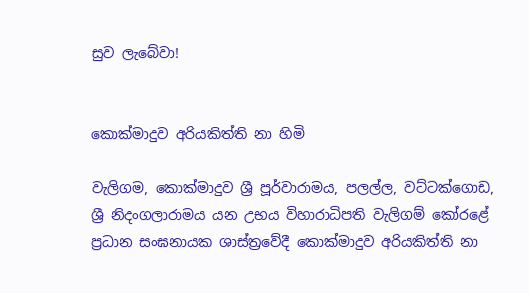සුව ලැබේවා!


කොක්මාදුව අරියකිත්ති නා හිමි

වැලිගම, කොක්මාදුව ශ්‍රී පූර්වාරාමය, පලල්ල, වට්ටක්ගොඩ, ශ්‍රී නිදංගලාරාමය යන උභය විහාරාධිපති වැලිගම් කෝරළේ ප්‍රධාන සංඝනායක ශාස්ත්‍රවේදී කොක්මාදුව අරියකිත්ති නා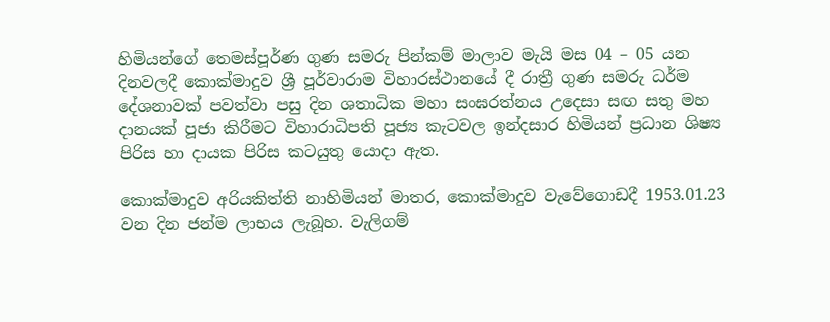හිමියන්ගේ තෙමස්පූර්ණ ගුණ සමරු පින්කම් මාලාව මැයි මස 04 – 05 යන දිනවලදී කොක්මාදුව ශ්‍රී පූර්වාරාම විහාරස්ථානයේ දී රාත්‍රී ගුණ සමරු ධර්ම දේශනාවක් පවත්වා පසු දින ශතාධික මහා සංඝරත්නය උදෙසා සඟ සතු මහ දානයක් පූජා කිරීමට විහාරාධිපති පූජ්‍ය කැටවල ඉන්දසාර හිමියන් ප්‍රධාන ශිෂ්‍ය පිරිස හා දායක පිරිස කටයුතු යොදා ඇත.

කොක්මාදුව අරියකිත්ති නාහිමියන් මාතර, කොක්මාදුව වැවේගොඩදී 1953.01.23 වන දින ජන්ම ලාභය ලැබූහ. වැලිගම්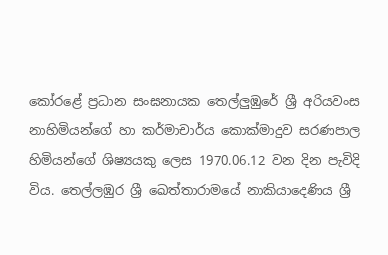කෝරළේ ප්‍රධාන සංඝනායක තෙල්ලුඹුරේ ශ්‍රී අරියවංස නාහිමියන්ගේ හා කර්මාචාර්ය කොක්මාදුව සරණපාල හිමියන්ගේ ශිෂ්‍යයකු ලෙස 1970.06.12 වන දින පැවිදි විය. තෙල්ලඹුර ශ්‍රී ඛෙත්තාරාමයේ නාකියාදෙණිය ශ්‍රී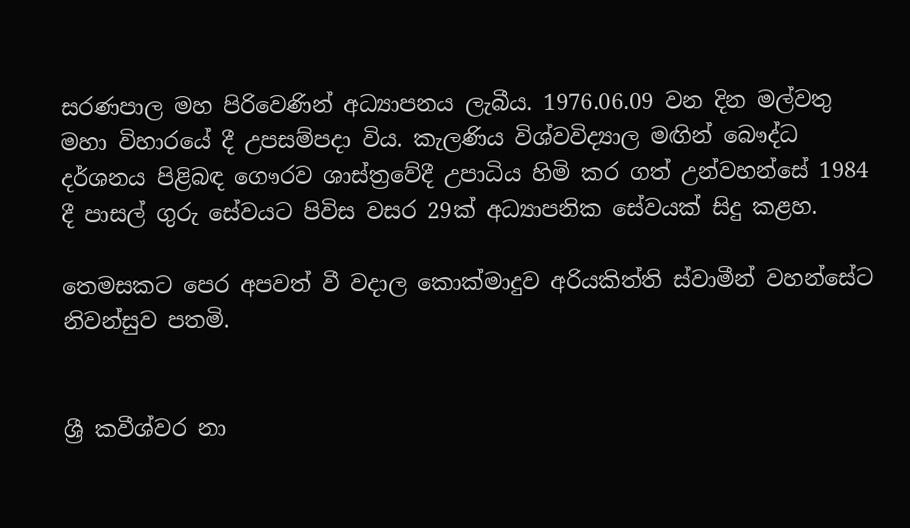සරණපාල මහ පිරිවෙණින් අධ්‍යාපනය ලැබීය. 1976.06.09 වන දින මල්වතු මහා විහාරයේ දී උපසම්පදා විය. කැලණිය විශ්වවිද්‍යාල මඟින් බෞද්ධ දර්ශනය පිළිබඳ ගෞරව ශාස්ත්‍රවේදී උපාධිය හිමි කර ගත් උන්වහන්සේ 1984 දී පාසල් ගුරු සේවයට පිවිස වසර 29ක් අධ්‍යාපනික සේවයක් සිදු කළහ.

තෙමසකට පෙර අපවත් වී වදාල කොක්මාදුව අරියකිත්ති ස්වාමීන් වහන්සේට නිවන්සුව පතමි.


ශ්‍රී කවීශ්වර නා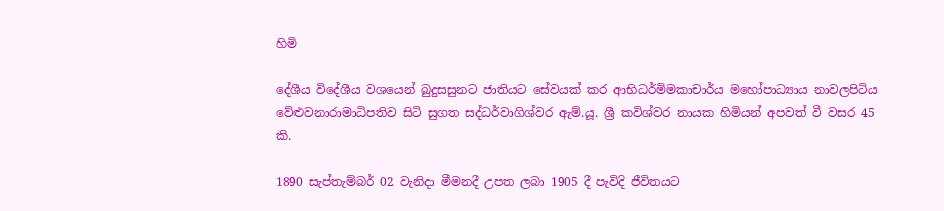හිමි

දේශීය විදේශීය වශයෙන් බුදුසසුනට ජාතියට සේවයක් කර ආභිධර්මිමකාචාර්ය මහෝපාධ්‍යාය නාවලපිටිය වේළුවනාරාමාධිපතිව සිටි සුගත සද්ධර්වාගිශ්වර ඇම්.යූ. ශ්‍රී කවිශ්වර නායක හිමියන් අපවත් වී වසර 45 කි.

1890 සැප්තැම්බර් 02 වැනිදා මීමනදී උපත ලබා 1905 දී පැවිදි ජීවිතයට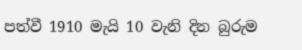පත්වී 1910 මැයි 10 වැනි දින බුරුම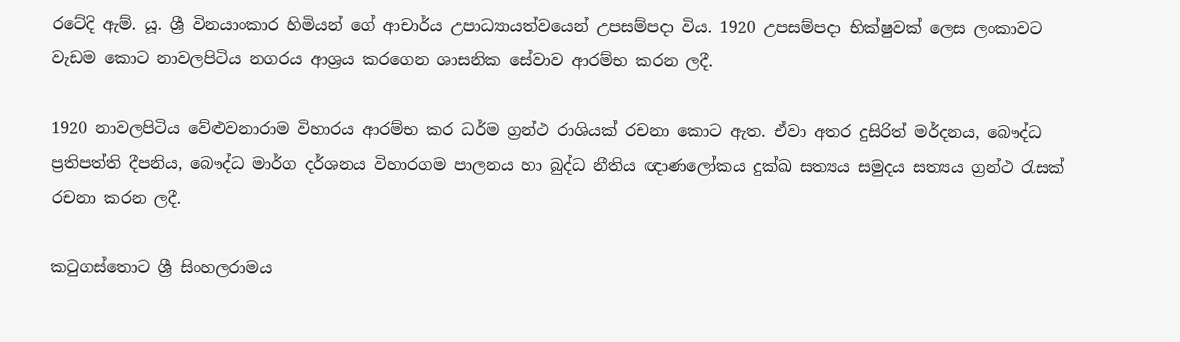රටේදි ඇම්. යූ. ශ්‍රී විනයාංකාර හිමියන් ගේ ආචාර්ය උපාධ්‍යායත්වයෙන් උපසම්පදා විය. 1920 උපසම්පදා භික්ෂුවක් ලෙස ලංකාවට වැඩම කොට නාවලපිටිය නගරය ආශ්‍රය කරගෙන ශාසනික සේවාව ආරම්භ කරන ලදී.

1920 නාවලපිටිය වේළුවනාරාම විහාරය ආරම්භ කර ධර්ම ග්‍රන්ථ රාශියක් රචනා කොට ඇත. ඒවා අතර දුසිරිත් මර්දනය, බෞද්ධ ප්‍රතිපත්ති දීපනිය, බෞද්ධ මාර්ග දර්ශනය විහාරගම පාලනය හා බුද්ධ නීතිය ඥාණලෝකය දුක්ඛ සත්‍යය සමුදය සත්‍යය ග්‍රන්ථ රැසක් රචනා කරන ලදී.

කටුගස්තොට ශ්‍රී සිංහලරාමය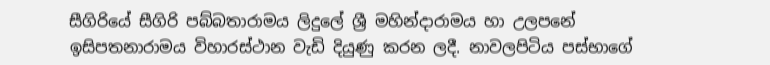සීගිරියේ සීගිරි පබ්බතාරාමය ලිදුලේ ශ්‍රී මහින්දාරාමය හා උලපනේ ඉසිපතනාරාමය විහාරස්ථාන වැඩි දියුණු කරන ලදී. නාවලපිටිය පස්භාගේ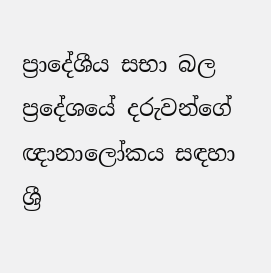ප්‍රාදේශීය සභා බල ප්‍රදේශයේ දරුවන්ගේ ඥානාලෝකය සඳහා ශ්‍රී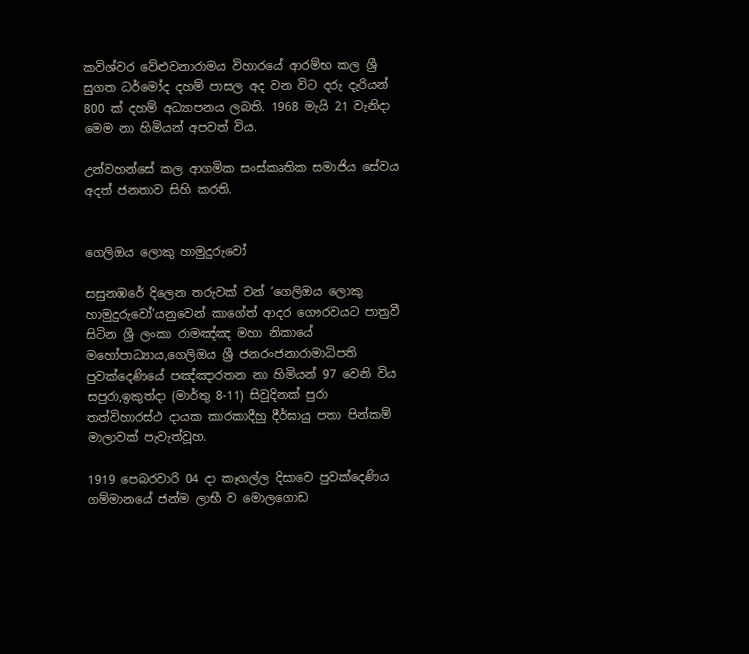කවිශ්වර වේළුවනාරාමය විහාරයේ ආරම්භ කල ශ්‍රී සුගත ධර්මෝද දහම් පාසල අද වන විට දරු දැරියන් 800 ක් දහම් අධ්‍යාපනය ලබති. 1968 මැයි 21 වැනිදා මෙම නා හිමියන් අපවත් විය.

උන්වහන්සේ කල ආගමික සංස්කෘතික සමාජිය සේවය අදත් ජනතාව සිහි කරති.


ගෙලිඔය ලොකු හාමුදුරුවෝ

සසුනඹරේ දිලෙන තරුවක් වන් ‘ගෙලිඔය ලොකු හාමුදුරුවෝ’යනුවෙන් කාගේත් ආදර ගෞරවයට පාත්‍රවී සිටින ශ්‍රී ලංකා රාමඤ්ඤ මහා නිකායේ මහෝපාධ්‍යාය,ගෙලිඔය ශ්‍රී ජනරංජනාරාමාධිපති පුවක්දෙණියේ පඤ්ඤාරතන නා හිමියන් 97 වෙනි විය සපුරා,ඉකුත්දා (මාර්තු 8-11) සිවුදිනක් පුරා තත්විහාරස්ථ දායක කාරකාදීහු දීර්ඝායු පතා පින්කම් මාලාවක් පැවැත්වූහ.

1919 පෙබරවාරි 04 දා කෑගල්ල දිසාවෙ පුවක්දෙණිය ගම්මානයේ ජන්ම ලාභී ව මොලගොඩ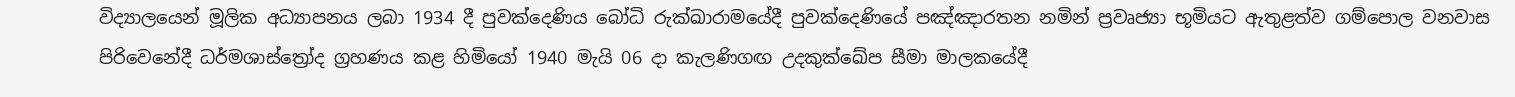විද්‍යාලයෙන් මූලික අධ්‍යාපනය ලබා 1934 දී පුවක්දෙණිය බෝධි රුක්ඛාරාමයේදී පුවක්දෙණියේ පඤ්ඤාරතන නමින් ප්‍රවෘජ්‍යා භූමියට ඇතුළත්ව ගම්පොල වනවාස පිරිවෙනේදී ධර්මශාස්ත්‍රෝද ග්‍රහණය කළ හිමියෝ 1940 මැයි 06 දා කැලණිගඟ උදකුක්ඛේප සීමා මාලකයේදී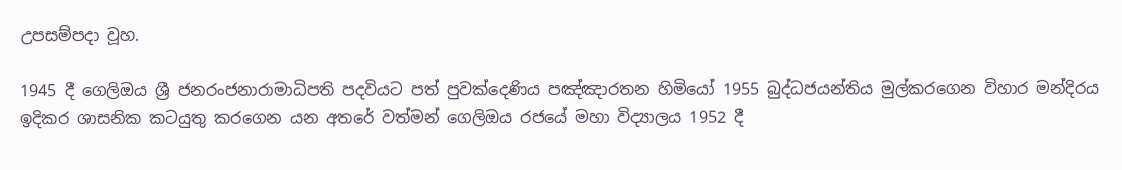උපසම්පදා වූහ.

1945 දී ගෙලිඔය ශ්‍රී ජනරංජනාරාමාධිපති පදවියට පත් පුවක්දෙණිය පඤ්ඤාරතන හිමියෝ 1955 බුද්ධජයන්තිය මුල්කරගෙන විහාර මන්දිරය ඉදිකර ශාසනික කටයුතු කරගෙන යන අතරේ වත්මන් ගෙලිඔය රජයේ මහා විද්‍යාලය 1952 දී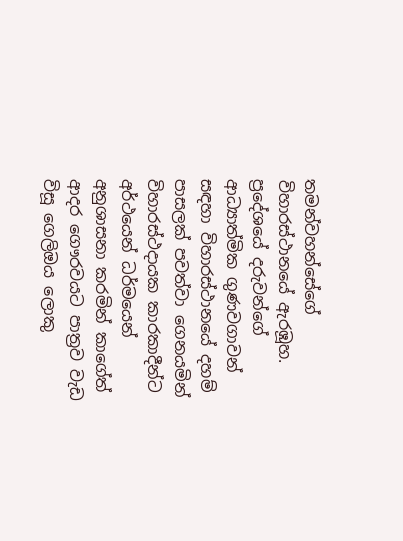තමන්වහන්සේගේ විහාරස්ථානයේ ඇරඹූහ. ප්‍රදේශයේ දරුවන්ගේ ආධ්‍යාත්මික ගුණවගාවන් සඳහා විහාරස්ථානයේ දහම් පාසලක් පවත්වා ගෙනයමින් විහාරස්ථදායක කාරකාදීන්ට අර්ථයෙන් ධර්මයෙන් අනුශාසනා කරමින් කාගේත් ආදර ගෞරවයට පාත්‍රව වැඩ විසූ ගෙලිඔය ලොකු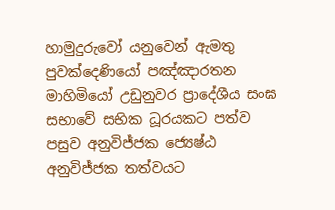හාමුදුරුවෝ යනුවෙන් ඇමතු පුවක්දෙණියෝ පඤ්ඤාරතන මාහිමියෝ උඩුනුවර ප්‍රාදේශීය සංඝ සභාවේ සභික ධූරයකට පත්ව පසුව අනුවිජ්ජක ජ්‍යෙෂ්ඨ අනුවිජ්ජක තත්වයට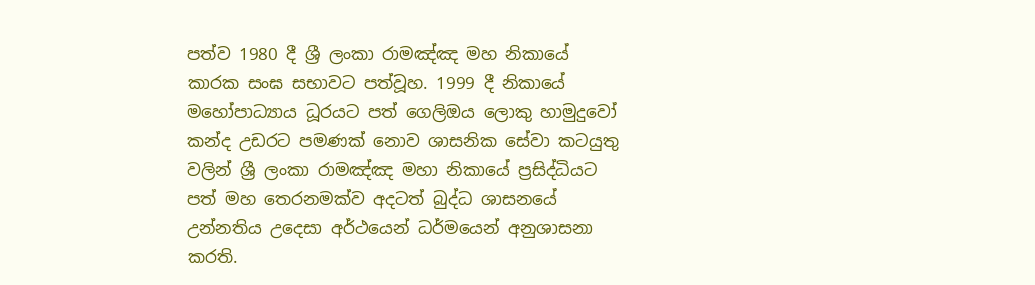පත්ව 1980 දී ශ්‍රී ලංකා රාමඤ්ඤ මහ නිකායේ කාරක සංඝ සභාවට පත්වූහ. 1999 දී නිකායේ මහෝපාධ්‍යාය ධූරයට පත් ගෙලිඔය ලොකු හාමුදුවෝ කන්ද උඩරට පමණක් නොව ශාසනික සේවා කටයුතු වලින් ශ්‍රී ලංකා රාමඤ්ඤ මහා නිකායේ ප්‍රසිද්ධියට පත් මහ තෙරනමක්ව අදටත් බුද්ධ ශාසනයේ උන්නතිය උදෙසා අර්ථයෙන් ධර්මයෙන් අනුශාසනා කරති.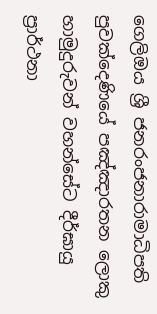ගෙලිඔය ශ්‍රී ජනරංජනාරාමාධිපති පුවක්දෙණියේ පඤ්ඤාරතන ලොකු හාමුදුරුවන් වහන්සේට දීර්ඝායු ප්‍රාර්ථනා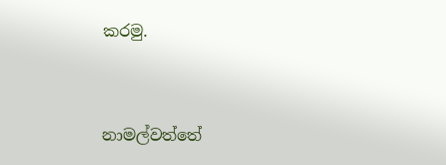කරමු.


නාමල්වත්තේ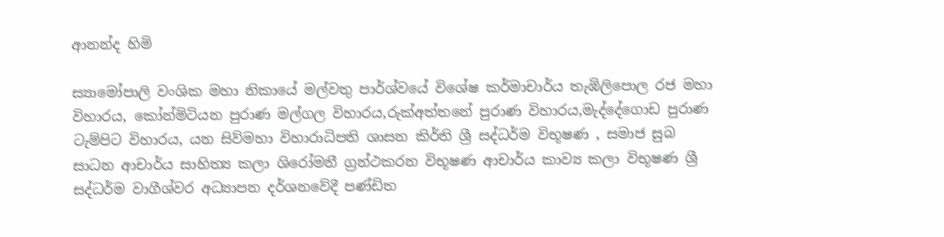ආනන්ද හිමි

ස්‍යාමෝපාලි වංශික මහා නිකායේ මල්වතු පාර්ශ්වයේ විශේෂ කර්මාචාර්ය තැඹිලිපොල රජ මහා විහාරය, කෝන්මිටියන පුරාණ මල්ගල විහාරය,රුක්අත්තනේ පුරාණ විහාරය,මැද්දේගොඩ පුරාණ ටැම්පිට විහාරය, යන සිව්මහා විහාරාධිපති ශාසන කිර්ති ශ්‍රී සද්ධර්ම විභූෂණ , සමාජ සුබ සාධන ආචාර්ය සාහිත්‍ය කලා ශිරෝමනී ග්‍රන්ථකරන විභූෂණ ආචාර්ය කාව්‍ය කලා විභූෂණ ශ්‍රී සද්ධර්ම වාගීශ්වර අධ්‍යාපන දර්ශනවේදී පණ්ඩිත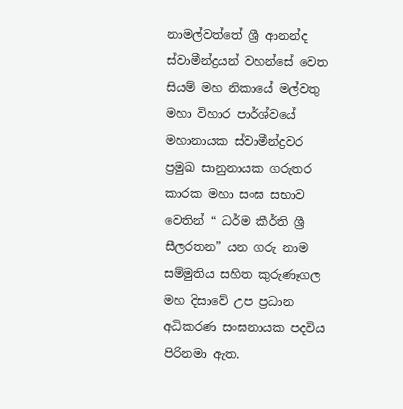නාමල්වත්තේ ශ්‍රී ආනන්ද ස්වාමීන්ද්‍රයන් වහන්සේ වෙත සියම් මහ නිකායේ මල්වතු මහා විහාර පාර්ශ්වයේ මහානායක ස්වාමීන්ද්‍රවර ප්‍රමුඛ සානුනායක ගරුතර කාරක මහා සංඝ සභාව වෙතින් “ ධර්ම කීර්ති ශ්‍රී සීලරතන” යන ගරු නාම සම්මුතිය සහිත කුරුණෑගල මහ දිසාවේ උප ප්‍රධාන අධිකරණ සංඝනායක පදවිය පිරිනමා ඇත.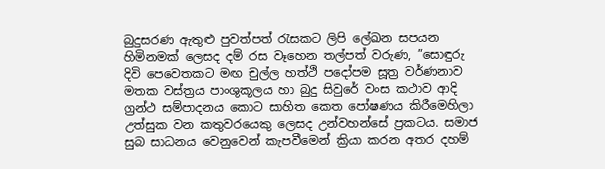බුදුසරණ ඇතුළු පුවත්පත් රැසකට ලිපි ලේඛන සපයන හිමිනමක් ලෙසද දම් රස වෑහෙන තල්පත් වරුණ, ”සොඳුරු දිවි පෙවෙතකට මඟ චුල්ල හත්ථි පදෝපම සූත්‍ර වර්ණනාව මතක වස්ත්‍රය පාංශුකූලය හා බුදු සිවුරේ වංස කථාව ආදි ග්‍රන්ථ සම්පාදනය කොට සාහිත කෙත පෝෂණය කිරීමෙහිලා උත්සුක වන කතුවරයෙකු ලෙසද උන්වහන්සේ ප්‍රකටය. සමාජ සුබ සාධනය වෙනුවෙන් කැපවීමෙන් ක්‍රියා කරන අතර දහම්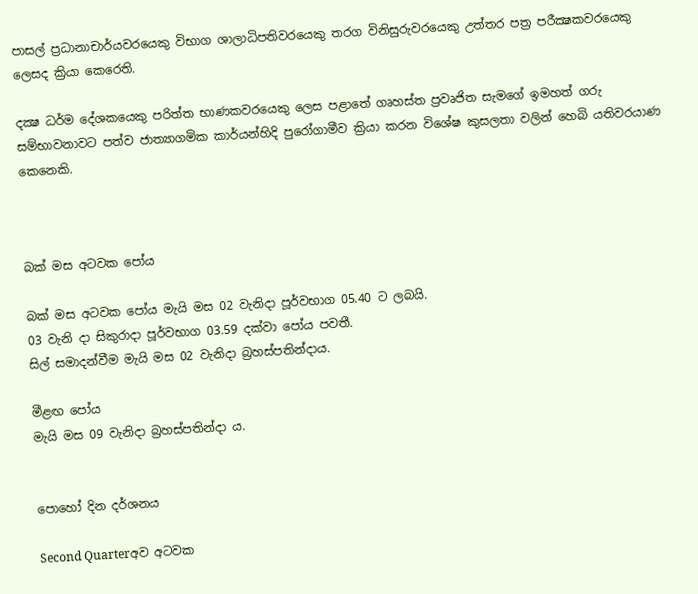පාසල් ප්‍රධානාචාර්යවරයෙකු විභාග ශාලාධිපතිවරයෙකු තරග විනිසුරුවරයෙකු උත්තර පත්‍ර පරීක්‍ෂකවරයෙකු ලෙසද ක්‍රියා කෙරෙති.

දක්‍ෂ ධර්ම දේශකයෙකු පරිත්ත භාණකවරයෙකු ලෙස පළාතේ ගෘහස්ත ප්‍රවෘජිත සැමගේ ඉමහත් ගරු සම්භාවනාවට පත්ව ජාත්‍යාගමික කාර්යන්හිදි පුරෝගාමීව ක්‍රියා කරන විශේෂ කුසලතා වලින් හෙබි යතිවරයාණ කෙනෙකි.



බක් මස අටවක පෝය

බක් මස අටවක පෝය මැයි මස 02 වැනිදා පූර්වභාග 05.40 ට ලබයි.
03 වැනි දා සිකුරාදා පූර්වභාග 03.59 දක්වා පෝය පවතී.
සිල් සමාදන්වීම මැයි මස 02 වැනිදා බ්‍රහස්පතින්දාය.

මීළඟ පෝය
මැයි මස 09 වැනිදා බ්‍රහස්පතින්දා ය.


පොහෝ දින දර්ශනය

Second Quarterඅව අටවක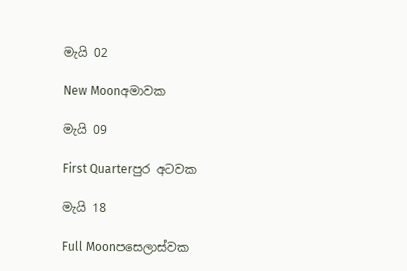මැයි 02

New Moonඅමාවක

මැයි 09

First Quarterපුර අටවක

මැයි 18

Full Moonපසෙලාස්වක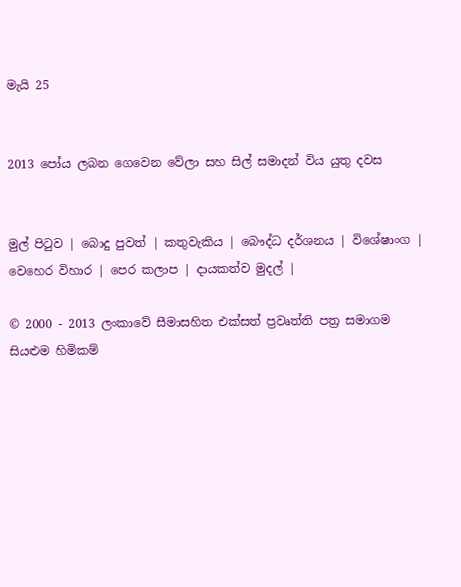මැයි 25


2013 පෝය ලබන ගෙවෙන වේලා සහ සිල් සමාදන් විය යුතු දවස


මුල් පිටුව | බොදු පුවත් | කතුවැකිය | බෞද්ධ දර්ශනය | විශේෂාංග | වෙහෙර විහාර | පෙර කලාප | දායකත්ව මුදල් |

© 2000 - 2013 ලංකාවේ සීමාසහිත එක්සත් ප්‍රවෘත්ති පත්‍ර සමාගම
සියළුම හිමිකම්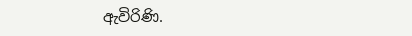ඇවිරිණි.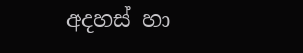අදහස් හා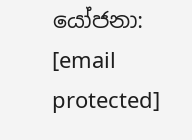යෝජනා: [email protected]